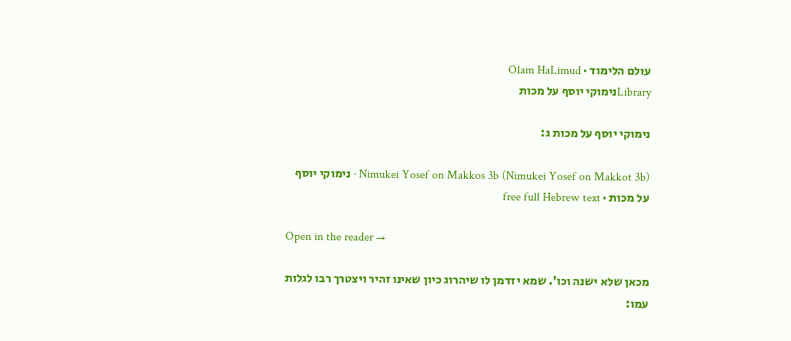עולם הלימוד · Olam HaLimud
Libraryנימוקי יוסף על מכות

נימוקי יוסף על מכות ג:

Nimukei Yosef on Makkos 3b (Nimukei Yosef on Makkot 3b) · נימוקי יוסף על מכות · free full Hebrew text

Open in the reader →

מכאן שלא ישנה וכו'. שמא יזדמן לו שיהרוג כיון שאינו זהיר ויצטרך רבו לגלות עמו: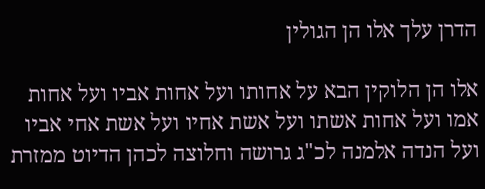הדרן עלך אלו הן הגולין

אלו הן הלוקין הבא על אחותו ועל אחות אביו ועל אחות אמו ועל אחות אשתו ועל אשת אחיו ועל אשת אחי אביו ועל הנדה אלמנה לכ"ג גרושה וחלוצה לכהן הדיוט ממזרת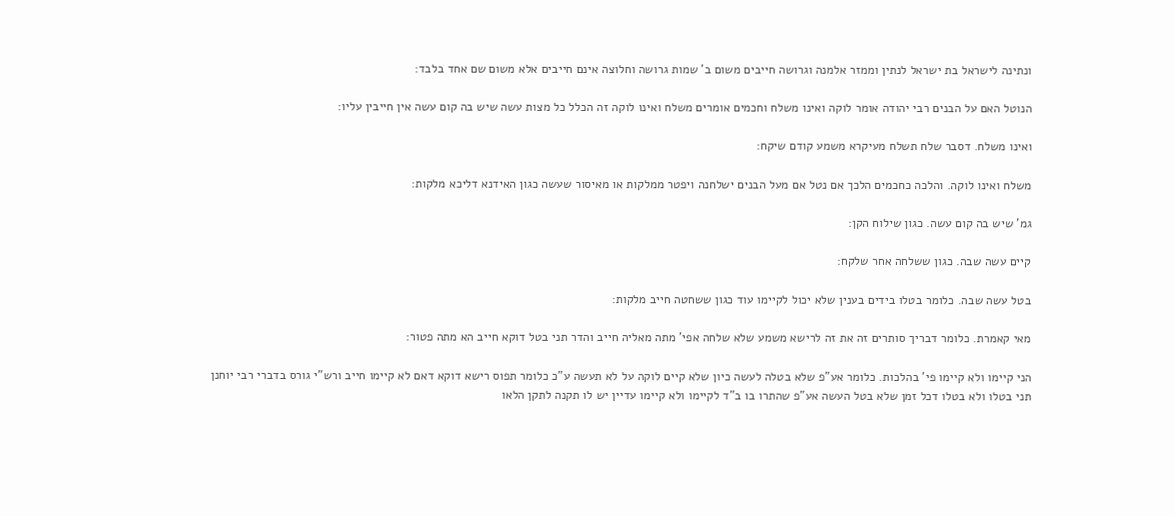ונתינה לישראל בת ישראל לנתין וממזר אלמנה וגרושה חייבים משום ב' שמות גרושה וחלוצה אינם חייבים אלא משום שם אחד בלבד:

הנוטל האם על הבנים רבי יהודה אומר לוקה ואינו משלח וחכמים אומרים משלח ואינו לוקה זה הכלל כל מצות עשה שיש בה קום עשה אין חייבין עליו:

ואינו משלח. דסבר שלח תשלח מעיקרא משמע קודם שיקח:

משלח ואינו לוקה. והלכה כחכמים הלכך אם נטל אם מעל הבנים ישלחנה ויפטר ממלקות או מאיסור שעשה כגון האידנא דליכא מלקות:

גמ' שיש בה קום עשה. כגון שילוח הקן:

קיים עשה שבה. כגון ששלחה אחר שלקח:

בטל עשה שבה. כלומר בטלו בידים בענין שלא יכול לקיימו עוד כגון ששחטה חייב מלקות:

מאי קאמרת. כלומר דבריך סותרים זה את זה לרישא משמע שלא שלחה אפי' מתה מאליה חייב והדר תני בטל דוקא חייב הא מתה פטור:

הני קיימו ולא קיימו פי' בהלכות. כלומר אע"פ שלא בטלה לעשה כיון שלא קיים לוקה על לא תעשה ע"כ כלומר תפוס רישא דוקא דאם לא קיימו חייב ורש"י גורס בדברי רבי יוחנן תני בטלו ולא בטלו דכל זמן שלא בטל העשה אע"פ שהתרו בו ב"ד לקיימו ולא קיימו עדיין יש לו תקנה לתקן הלאו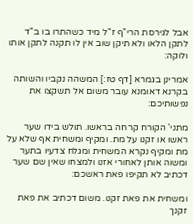אבל לגירסת הרי"ף ז"ל מיד כשהתרו בו ב"ד לתקן הלאו ולא תיקן שוב אין לו תקנה לתקן אותו ולוקה:

אמרינן בגמרא [דף טז:] המשהה נקביו והשותה בקרנא דאומנא עובר משום אל תשקצו את נפשותיכם:

מתני' הקורח קרחה בראשו. תולש בידו שער ראשו או זקנו על מת. ומקיף ומשחית אף שלא על מת ומקיף נקרא המשחית ומגלח צדעיו בתער ומשוה אותן לאחורי אזנו ולמצחו שאין שם שער דכתיב לא תקיפו פאת ראשכם:

ומשחית את פאת זקנו. משום דכתיב את פאת זקנך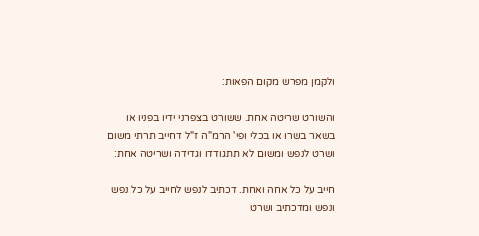ולקמן מפרש מקום הפאות:

והשורט שריטה אחת. ששורט בצפרני ידיו בפניו או בשאר בשרו או בכלי ופי' הרמ"ה ז"ל דחייב תרתי משום ושרט לנפש ומשום לא תתגודדו וגדידה ושריטה אחת:

חייב על כל אחה ואחת. דכתיב לנפש לחייב על כל נפש ונפש ומדכתיב ושרט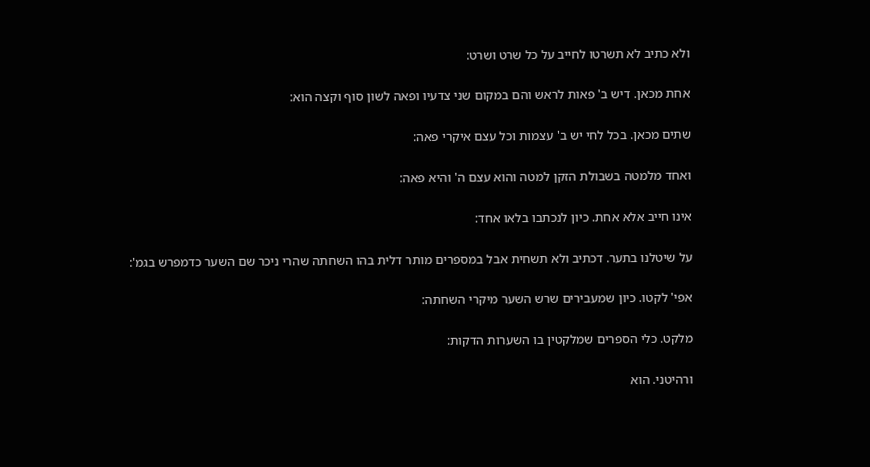ולא כתיב לא תשרטו לחייב על כל שרט ושרט:

אחת מכאן. דיש ב' פאות לראש והם במקום שני צדעיו ופאה לשון סוף וקצה הוא:

שתים מכאן. בכל לחי יש ב' עצמות וכל עצם איקרי פאה:

ואחד מלמטה בשבולת הזקן למטה והוא עצם ה' והיא פאה:

אינו חייב אלא אחת. כיון לנכתבו בלאו אחד:

על שיטלנו בתער. דכתיב ולא תשחית אבל במספרים מותר דלית בהו השחתה שהרי ניכר שם השער כדמפרש בגמ':

אפי' לקטו. כיון שמעבירים שרש השער מיקרי השחתה:

מלקט. כלי הספרים שמלקטין בו השערות הדקות:

ורהיטני. הוא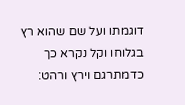דוגמתו ועל שם שהוא רץ בגלוחו וקל נקרא כך כדמתרגם וירץ ורהט: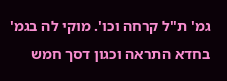גמ' ת"ל קרחה וכו'. מוקי לה בגמ' בחדא התראה וכגון דסך חמש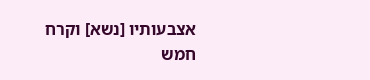אצבעותיו [נשא] וקרח חמש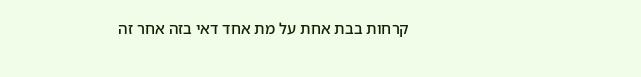קרחות בבת אחת על מת אחד דאי בזה אחר זה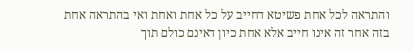והתראה לכל אחת פשיטא דחייב על כל אחת ואחת ואי בהתראה אחת בזה אחר זה אינו חייב אלא אחת כיון דאינם כולם תוך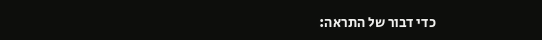כדי דבור של התראה: